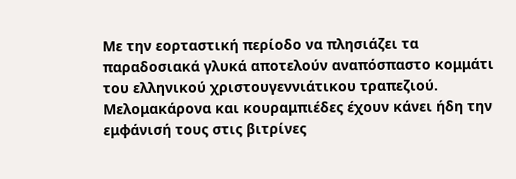Με την εορταστική περίοδο να πλησιάζει τα παραδοσιακά γλυκά αποτελούν αναπόσπαστο κομμάτι του ελληνικού χριστουγεννιάτικου τραπεζιού. Μελομακάρονα και κουραμπιέδες έχουν κάνει ήδη την εμφάνισή τους στις βιτρίνες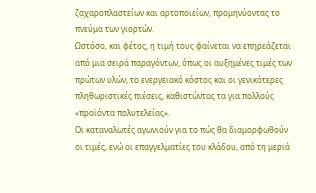ζαχαροπλαστείων και αρτοποιείων, προμηνύοντας το πνεύμα των γιορτών.
Ωστόσο, και φέτος, η τιμή τους φαίνεται να επηρεάζεται από μια σειρά παραγόντων, όπως οι αυξημένες τιμές των πρώτων υλών, το ενεργειακό κόστος και οι γενικότερες πληθωριστικές πιέσεις, καθιστώντας τα για πολλούς «προϊόντα πολυτελείας».
Οι καταναλωτές αγωνιούν για το πώς θα διαμορφωθούν οι τιμές, ενώ οι επαγγελματίες του κλάδου, από τη μεριά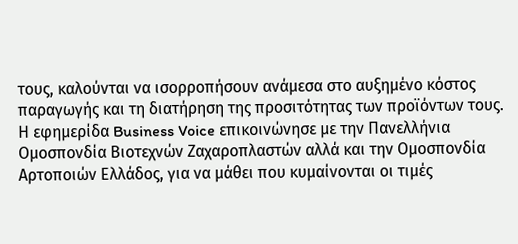τους, καλούνται να ισορροπήσουν ανάμεσα στο αυξημένο κόστος παραγωγής και τη διατήρηση της προσιτότητας των προϊόντων τους.
Η εφημερίδα Business Voice επικοινώνησε με την Πανελλήνια Ομοσπονδία Βιοτεχνών Ζαχαροπλαστών αλλά και την Ομοσπονδία Αρτοποιών Ελλάδος, για να μάθει που κυμαίνονται οι τιμές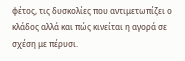φέτος, τις δυσκολίες που αντιμετωπίζει ο κλάδος αλλά και πώς κινείται η αγορά σε σχέση με πέρυσι.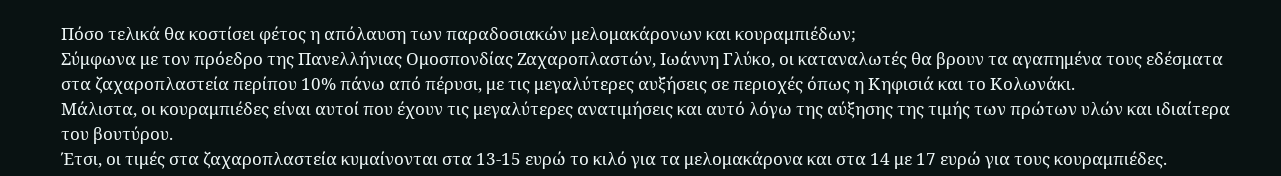Πόσο τελικά θα κοστίσει φέτος η απόλαυση των παραδοσιακών μελομακάρονων και κουραμπιέδων;
Σύμφωνα με τον πρόεδρο της Πανελλήνιας Ομοσπονδίας Ζαχαροπλαστών, Ιωάννη Γλύκο, οι καταναλωτές θα βρουν τα αγαπημένα τους εδέσματα στα ζαχαροπλαστεία περίπου 10% πάνω από πέρυσι, με τις μεγαλύτερες αυξήσεις σε περιοχές όπως η Κηφισιά και το Κολωνάκι.
Μάλιστα, οι κουραμπιέδες είναι αυτοί που έχουν τις μεγαλύτερες ανατιμήσεις και αυτό λόγω της αύξησης της τιμής των πρώτων υλών και ιδιαίτερα του βουτύρου.
Έτσι, οι τιμές στα ζαχαροπλαστεία κυμαίνονται στα 13-15 ευρώ το κιλό για τα μελομακάρονα και στα 14 με 17 ευρώ για τους κουραμπιέδες.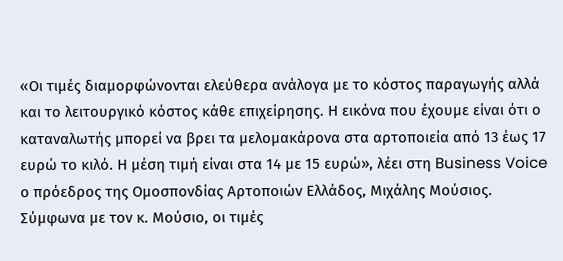«Οι τιμές διαμορφώνονται ελεύθερα ανάλογα με το κόστος παραγωγής αλλά και το λειτουργικό κόστος κάθε επιχείρησης. Η εικόνα που έχουμε είναι ότι ο καταναλωτής μπορεί να βρει τα μελομακάρονα στα αρτοποιεία από 13 έως 17 ευρώ το κιλό. Η μέση τιμή είναι στα 14 με 15 ευρώ», λέει στη Business Voice ο πρόεδρος της Ομοσπονδίας Αρτοποιών Ελλάδος, Μιχάλης Μούσιος.
Σύμφωνα με τον κ. Μούσιο, οι τιμές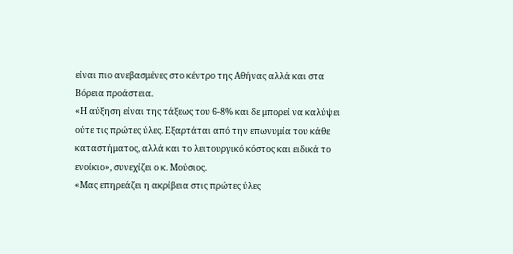είναι πιο ανεβασμένες στο κέντρο της Αθήνας αλλά και στα Βόρεια προάστεια.
«Η αύξηση είναι της τάξεως του 6-8% και δε μπορεί να καλύψει ούτε τις πρώτες ύλες. Εξαρτάται από την επωνυμία του κάθε καταστήματος, αλλά και το λειτουργικό κόστος και ειδικά το ενοίκιο», συνεχίζει ο κ. Μούσιος.
«Μας επηρεάζει η ακρίβεια στις πρώτες ύλες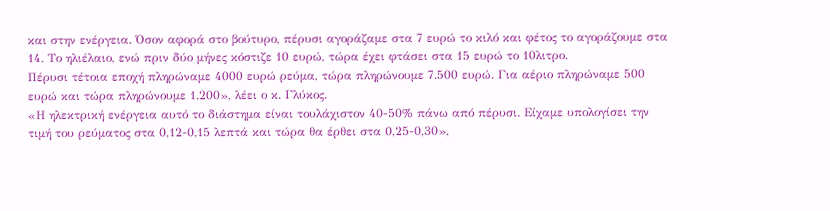και στην ενέργεια. Όσον αφορά στο βούτυρο, πέρυσι αγοράζαμε στα 7 ευρώ το κιλό και φέτος το αγοράζουμε στα 14. Το ηλιέλαιο, ενώ πριν δύο μήνες κόστιζε 10 ευρώ, τώρα έχει φτάσει στα 15 ευρώ το 10λιτρο.
Πέρυσι τέτοια εποχή πληρώναμε 4000 ευρώ ρεύμα, τώρα πληρώνουμε 7.500 ευρώ. Για αέριο πληρώναμε 500 ευρώ και τώρα πληρώνουμε 1.200», λέει ο κ. Γλύκος.
«Η ηλεκτρική ενέργεια αυτό το διάστημα είναι τουλάχιστον 40-50% πάνω από πέρυσι. Είχαμε υπολογίσει την τιμή του ρεύματος στα 0,12-0,15 λεπτά και τώρα θα έρθει στα 0,25-0,30»,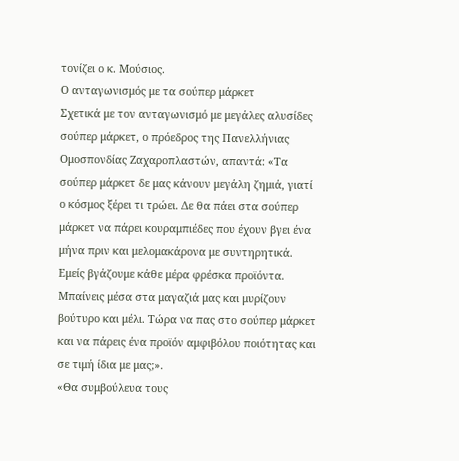τονίζει ο κ. Μούσιος.
Ο ανταγωνισμός με τα σούπερ μάρκετ
Σχετικά με τον ανταγωνισμό με μεγάλες αλυσίδες σούπερ μάρκετ, ο πρόεδρος της Πανελλήνιας Ομοσπονδίας Ζαχαροπλαστών, απαντά: «Τα σούπερ μάρκετ δε μας κάνουν μεγάλη ζημιά, γιατί ο κόσμος ξέρει τι τρώει. Δε θα πάει στα σούπερ μάρκετ να πάρει κουραμπιέδες που έχουν βγει ένα μήνα πριν και μελομακάρονα με συντηρητικά. Εμείς βγάζουμε κάθε μέρα φρέσκα προϊόντα. Μπαίνεις μέσα στα μαγαζιά μας και μυρίζουν βούτυρο και μέλι. Τώρα να πας στο σούπερ μάρκετ και να πάρεις ένα προϊόν αμφιβόλου ποιότητας και σε τιμή ίδια με μας;».
«Θα συμβούλευα τους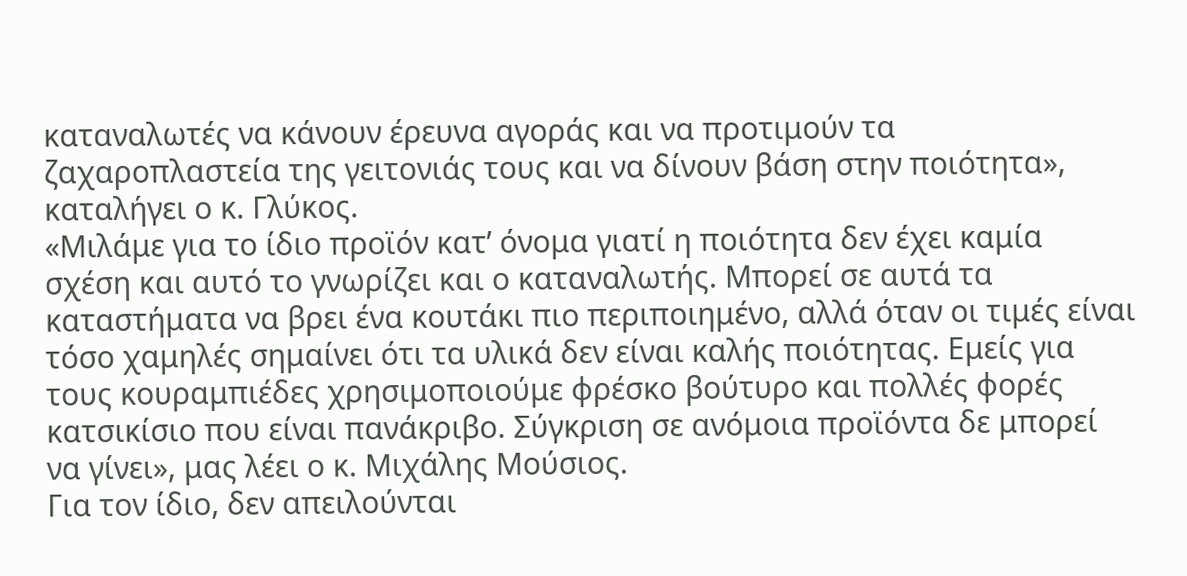καταναλωτές να κάνουν έρευνα αγοράς και να προτιμούν τα ζαχαροπλαστεία της γειτονιάς τους και να δίνουν βάση στην ποιότητα», καταλήγει ο κ. Γλύκος.
«Μιλάμε για το ίδιο προϊόν κατ’ όνομα γιατί η ποιότητα δεν έχει καμία σχέση και αυτό το γνωρίζει και ο καταναλωτής. Μπορεί σε αυτά τα καταστήματα να βρει ένα κουτάκι πιο περιποιημένο, αλλά όταν οι τιμές είναι τόσο χαμηλές σημαίνει ότι τα υλικά δεν είναι καλής ποιότητας. Εμείς για τους κουραμπιέδες χρησιμοποιούμε φρέσκο βούτυρο και πολλές φορές κατσικίσιο που είναι πανάκριβο. Σύγκριση σε ανόμοια προϊόντα δε μπορεί να γίνει», μας λέει ο κ. Μιχάλης Μούσιος.
Για τον ίδιο, δεν απειλούνται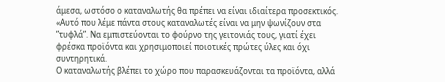άμεσα, ωστόσο ο καταναλωτής θα πρέπει να είναι ιδιαίτερα προσεκτικός.
«Αυτό που λέμε πάντα στους καταναλωτές είναι να μην ψωνίζουν στα ”τυφλά”. Να εμπιστεύονται το φούρνο της γειτονιάς τους, γιατί έχει φρέσκα προϊόντα και χρησιμοποιεί ποιοτικές πρώτες ύλες και όχι συντηρητικά.
Ο καταναλωτής βλέπει το χώρο που παρασκευάζονται τα προϊόντα, αλλά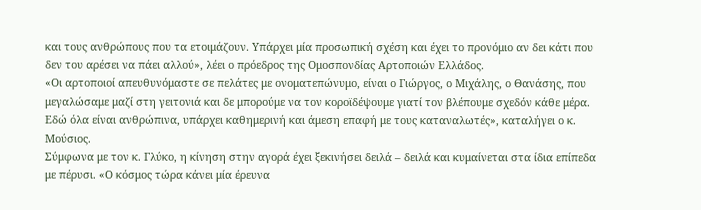και τους ανθρώπους που τα ετοιμάζουν. Υπάρχει μία προσωπική σχέση και έχει το προνόμιο αν δει κάτι που δεν του αρέσει να πάει αλλού», λέει ο πρόεδρος της Ομοσπονδίας Αρτοποιών Ελλάδος.
«Οι αρτοποιοί απευθυνόμαστε σε πελάτες με ονοματεπώνυμο, είναι ο Γιώργος, ο Μιχάλης, ο Θανάσης, που μεγαλώσαμε μαζί στη γειτονιά και δε μπορούμε να τον κοροϊδέψουμε γιατί τον βλέπουμε σχεδόν κάθε μέρα. Εδώ όλα είναι ανθρώπινα, υπάρχει καθημερινή και άμεση επαφή με τους καταναλωτές», καταλήγει ο κ. Μούσιος.
Σύμφωνα με τον κ. Γλύκο, η κίνηση στην αγορά έχει ξεκινήσει δειλά – δειλά και κυμαίνεται στα ίδια επίπεδα με πέρυσι. «Ο κόσμος τώρα κάνει μία έρευνα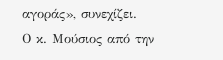αγοράς», συνεχίζει.
Ο κ. Μούσιος από την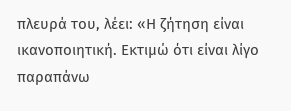πλευρά του, λέει: «Η ζήτηση είναι ικανοποιητική. Εκτιμώ ότι είναι λίγο παραπάνω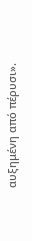αυξημένη από πέρυσι».